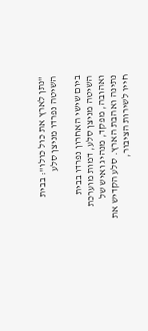"נתן לארץ את כול כולו": בבית השיטה נפרדו מניצן סלע

ביום שישי האחרון נפרדו בבית השיטה מניצן סלע, דמות מוערכת ואהובה, מפקד, מנהיג ואיש של נתינה ואהבת הארץ. סלע הקדיש את חייו לשירות הציבור,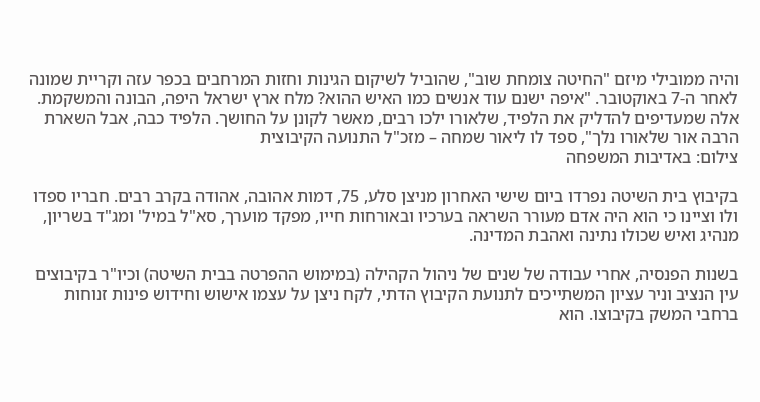והיה ממובילי מיזם "החיטה צומחת שוב", שהוביל לשיקום הגינות וחזות המרחבים בכפר עזה וקריית שמונה לאחר ה-7 באוקטובר. "איפה ישנם עוד אנשים כמו האיש ההוא? מלח ארץ ישראל היפה, הבונה והמשקמת. אלה שמעדיפים להדליק את הלפיד, שלאורו ילכו רבים, מאשר לקונן על החושך. הלפיד כבה, אבל השארת הרבה אור שלאורו נלך", ספד לו ליאור שמחה – מזכ"ל התנועה הקיבוצית
צילום: באדיבות המשפחה

בקיבוץ בית השיטה נפרדו ביום שישי האחרון מניצן סלע, 75, דמות אהובה, אהודה בקרב רבים. חבריו ספדו ולו וציינו כי הוא היה אדם מעורר השראה בערכיו ובאורחות חייו, מפקד מוערך, סא"ל במיל' ומג"ד בשריון, מנהיג ואיש שכולו נתינה ואהבת המדינה.

בשנות הפנסיה, אחרי עבודה של שנים של ניהול הקהילה (במימוש ההפרטה בבית השיטה) וכיו"ר בקיבוצים עין הנציב וניר עציון המשתייכים לתנועת הקיבוץ הדתי, לקח ניצן על עצמו אישוש וחידוש פינות זנוחות ברחבי המשק בקיבוצו. הוא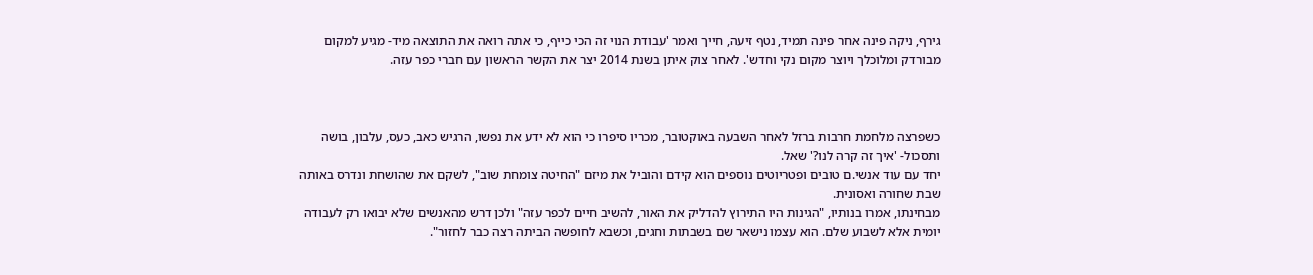גירף, ניקה פינה אחר פינה תמיד, נטף זיעה, חייך ואמר 'עבודת הנוי זה הכי כייף, כי אתה רואה את התוצאה מיד- מגיע למקום מבורדק ומלוכלך ויוצר מקום נקי וחדש'. לאחר צוק איתן בשנת 2014 יצר את הקשר הראשון עם חברי כפר עזה.



כשפרצה מלחמת חרבות ברזל לאחר השבעה באוקטובר, מכריו סיפרו כי הוא לא ידע את נפשו, הרגיש כאב, כעס, עלבון, בושה ותסכול- 'איך זה קרה לנו?' שאל.
יחד עם עוד אנשי.ם טובים ופטריוטים נוספים הוא קידם והוביל את מיזם "החיטה צומחת שוב", לשקם את שהושחת ונדרס באותה שבת שחורה ואסונית.
מבחינתו, אמרו בנותיו, "הגינות היו התירוץ להדליק את האור, להשיב חיים לכפר עזה" ולכן דרש מהאנשים שלא יבואו רק לעבודה יומית אלא לשבוע שלם. הוא עצמו נישאר שם בשבתות וחגים, וכשבא לחופשה הביתה רצה כבר לחזור".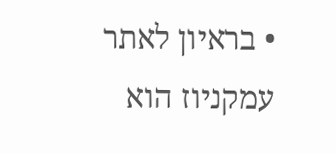• בראיון לאתר עמקניוז הוא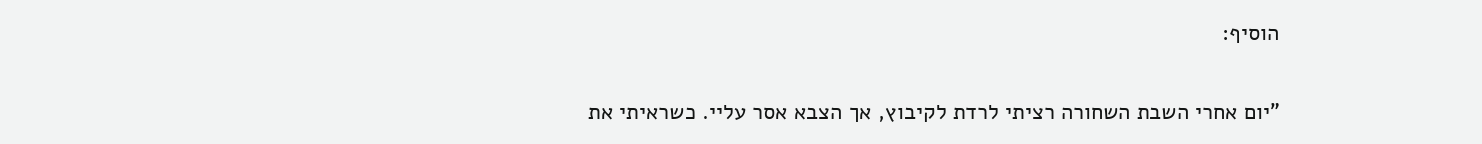הוסיף:

"יום אחרי השבת השחורה רציתי לרדת לקיבוץ, אך הצבא אסר עליי. כשראיתי את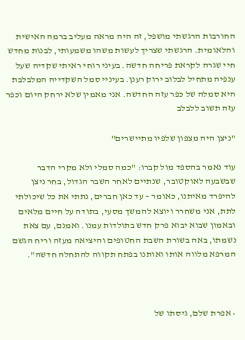החורבות הרגשתי מושפל, זה היה מראה מעליב ברמה האישית והלאומית. הרגשתי שצריך לעשות משהו משמעותי, לבנות מחדש חיי שגרה לקראת פריחה חדשה. בעיני רוחי ראיתי שקדיה שעל ענפיה מתחיל לבלוב ירוק רענן. בעיניי סמל השקדייה המלבלבת היא סמלה של כפר עזה החדשה. אני מאמין שלא ירחק היום וכפר עזה תשוב ללבלב

"ניצן היה מצפון שלפיו מתיישרים"

עוד נאמר בהספד מול קברו: "כמה סמלי ולא מקרי הדבר שבשבעה לאוקטובר, שנתיים לאחר השבר הגדול, בחר ניצן להיפרד מאיתנו, כאומר – עד כאן חברים, נתתי את כל שיכולתי לתת, אני משחרר ויוצא להמשך מסעי, בתודה על חיים מלאים ובאמון שבוא יבוא פרק חדש בתולדות עמנו. ואמנם, עם צאת נשמתו, באה בשורת השבת החטופים והיציאה מעזה וריח הגשם המרפא מלווה אותו ואותנו בפתח תקווה להתחלה חדשה".



• אפרת שלם, גיסתו של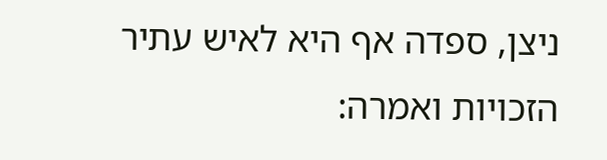ניצן, ספדה אף היא לאיש עתיר הזכויות ואמרה: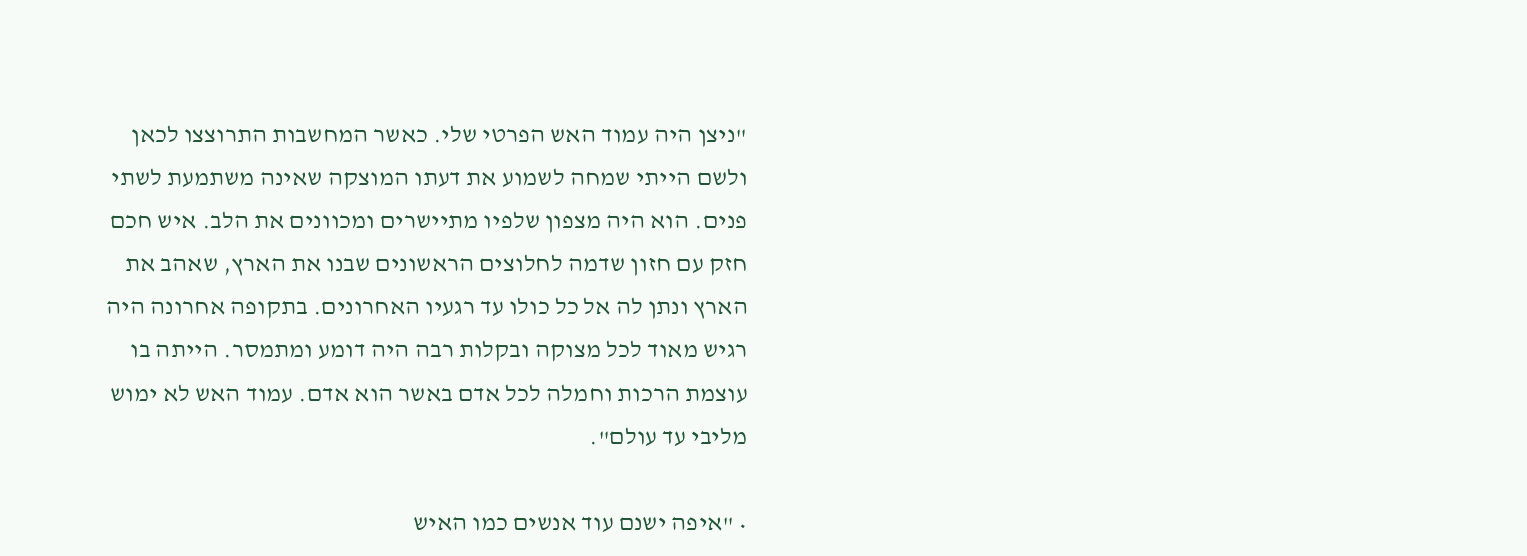"ניצן היה עמוד האש הפרטי שלי. כאשר המחשבות התרוצצו לכאן ולשם הייתי שמחה לשמוע את דעתו המוצקה שאינה משתמעת לשתי פנים. הוא היה מצפון שלפיו מתיישרים ומכוונים את הלב. איש חכם חזק עם חזון שדמה לחלוצים הראשונים שבנו את הארץ, שאהב את הארץ ונתן לה אל כל כולו עד רגעיו האחרונים. בתקופה אחרונה היה רגיש מאוד לכל מצוקה ובקלות רבה היה דומע ומתמסר. הייתה בו עוצמת הרכות וחמלה לכל אדם באשר הוא אדם. עמוד האש לא ימוש מליבי עד עולם".

• "איפה ישנם עוד אנשים כמו האיש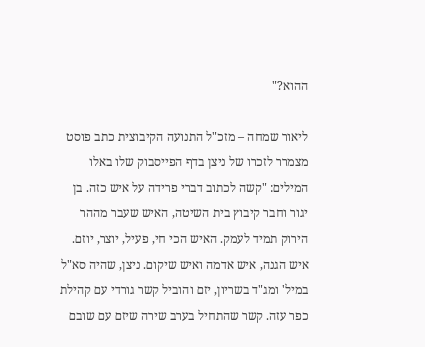ההוא?"

ליאור שמחה – מזכ"ל התנועה הקיבוצית כתב פוסט מצמרר לזכרו של ניצן בדף הפייסבוק שלו באלו המילים: "קשה לכתוב דברי פרידה על איש כזה. בן יגור וחבר קיבוץ בית השיטה, האיש שעבר מההר הירוק תמיד לעמק. האיש הכי חי, פעיל, יוצר, יוזם. איש הגנה, איש אדמה ואיש שיקום. ניצן, שהיה סא"ל במיל' ומג"ד בשריון, יזם והוביל קשר גורדי עם קהילת כפר עזה. קשר שהתחיל בערב שירה שיזם עם שובם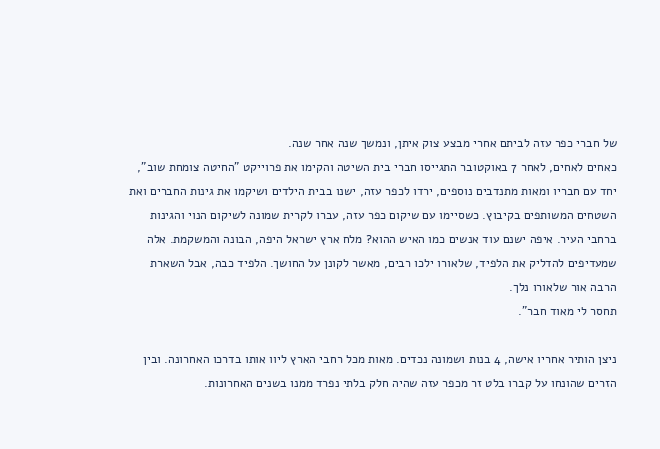של חברי כפר עזה לביתם אחרי מבצע צוק איתן, ונמשך שנה אחר שנה.
כאחים לאחים, לאחר 7 באוקטובר התגייסו חברי בית השיטה והקימו את פרוייקט "החיטה צומחת שוב", יחד עם חבריו ומאות מתנדבים נוספים, ירדו לכפר עזה, ישנו בבית הילדים ושיקמו את גינות החברים ואת השטחים המשותפים בקיבוץ. כשסיימו עם שיקום כפר עזה, עברו לקרית שמונה לשיקום הנוי והגינות ברחבי העיר. איפה ישנם עוד אנשים כמו האיש ההוא? מלח ארץ ישראל היפה, הבונה והמשקמת. אלה שמעדיפים להדליק את הלפיד, שלאורו ילכו רבים, מאשר לקונן על החושך. הלפיד כבה, אבל השארת הרבה אור שלאורו נלך.
תחסר לי מאוד חבר".

ניצן הותיר אחריו אישה, 4 בנות ושמונה נכדים. מאות מכל רחבי הארץ ליוו אותו בדרכו האחרונה. ובין הזרים שהונחו על קברו בלט זר מכפר עזה שהיה חלק בלתי נפרד ממנו בשנים האחרונות.